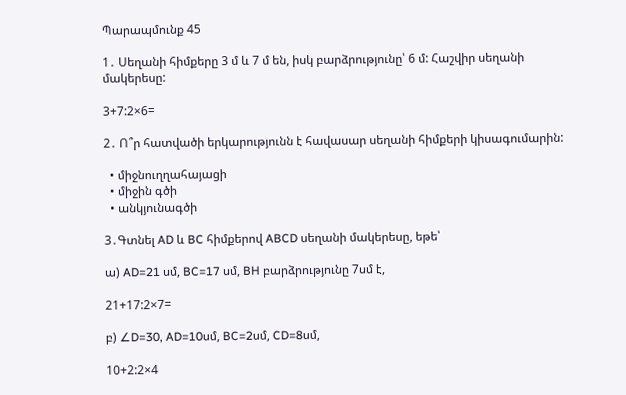Պարապմունք 45

1․ Սեղանի հիմքերը 3 մ և 7 մ են, իսկ բարձրությունը՝ 6 մ: Հաշվիր սեղանի մակերեսը:

3+7:2×6=

2․ Ո՞ր հատվածի երկարությունն է հավասար սեղանի հիմքերի կիսագումարին:

  • միջնուղղահայացի
  • միջին գծի
  • անկյունագծի

3․Գտնել AD և BC հիմքերով ABCD սեղանի մակերեսը, եթե՝

ա) AD=21 սմ, BC=17 սմ, BH բարձրությունը 7սմ է,

21+17:2×7=

բ) ∠D=30, AD=10սմ, BC=2սմ, CD=8սմ,

10+2:2×4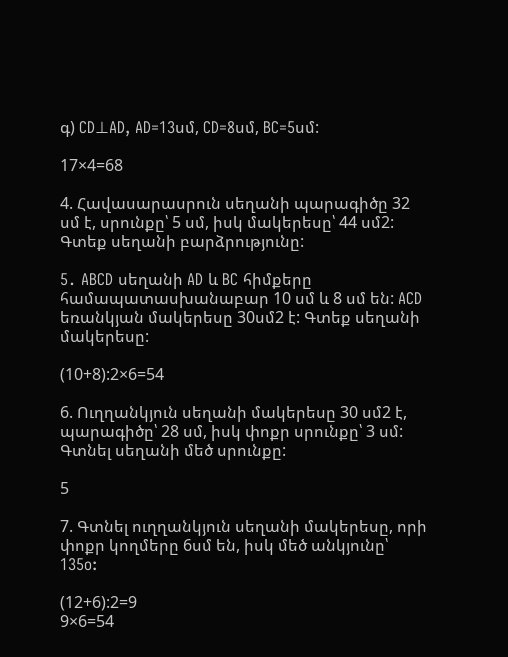գ) CD⊥AD, AD=13սմ, CD=8սմ, BC=5սմ:

17×4=68

4. Հավասարասրուն սեղանի պարագիծը 32 սմ է, սրունքը՝ 5 սմ, իսկ մակերեսը՝ 44 սմ2: Գտեք սեղանի բարձրությունը:

5․ ABCD սեղանի AD և BC հիմքերը համապատասխանաբար 10 սմ և 8 սմ են: ACD եռանկյան մակերեսը 30սմ2 է: Գտեք սեղանի մակերեսը:

(10+8):2×6=54

6. Ուղղանկյուն սեղանի մակերեսը 30 սմ2 է, պարագիծը՝ 28 սմ, իսկ փոքր սրունքը՝ 3 սմ: Գտնել սեղանի մեծ սրունքը:

5

7. Գտնել ուղղանկյուն սեղանի մակերեսը, որի փոքր կողմերը 6սմ են, իսկ մեծ անկյունը՝ 135o:

(12+6):2=9
9×6=54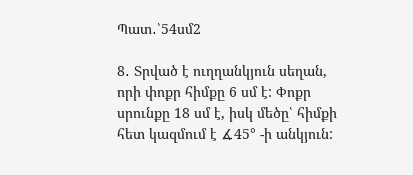Պատ․՝54սմ2

8․ Տրված է ուղղանկյուն սեղան, որի փոքր հիմքը 6 սմ է: Փոքր սրունքը 18 սմ է, իսկ մեծը՝ հիմքի հետ կազմում է ∡45° -ի անկյուն: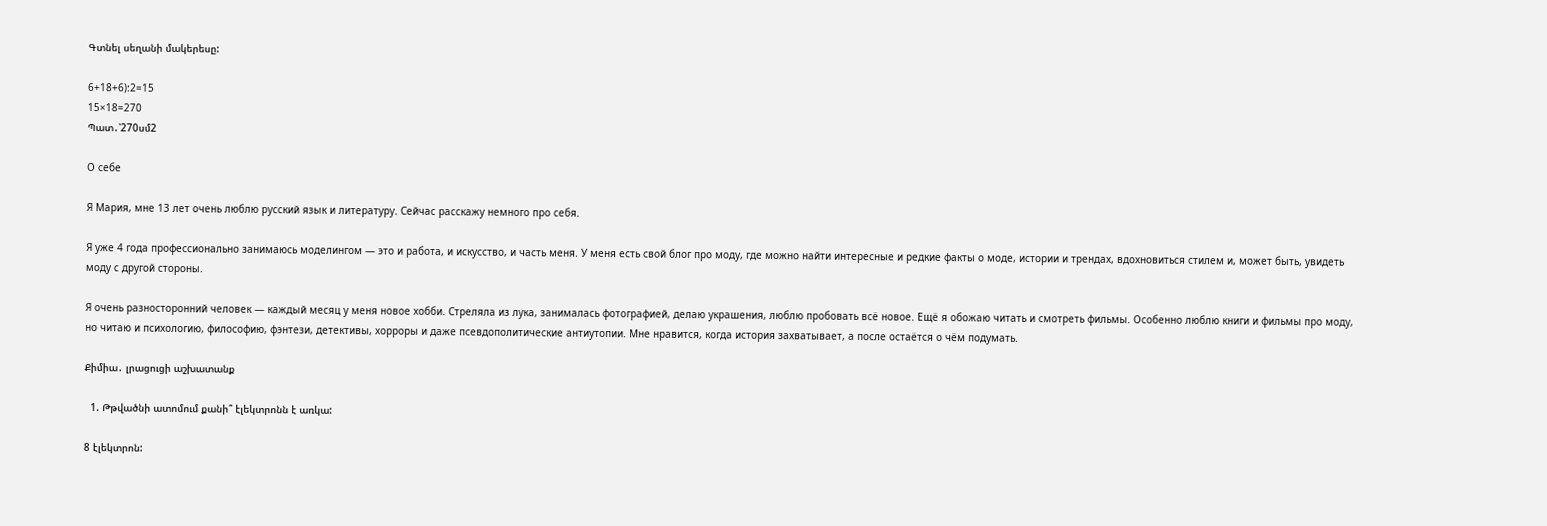Գտնել սեղանի մակերեսը:

6+18+6):2=15
15×18=270
Պատ․՝270սմ2

О себе

Я Мария, мне 13 лет очень люблю русский язык и литературу. Сейчас расскажу немного про себя.

Я уже 4 года профессионально занимаюсь моделингом — это и работа, и искусство, и часть меня. У меня есть свой блог про моду, где можно найти интересные и редкие факты о моде, истории и трендах, вдохновиться стилем и, может быть, увидеть моду с другой стороны.

Я очень разносторонний человек — каждый месяц у меня новое хобби. Стреляла из лука, занималась фотографией, делаю украшения, люблю пробовать всё новое. Ещё я обожаю читать и смотреть фильмы. Особенно люблю книги и фильмы про моду, но читаю и психологию, философию, фэнтези, детективы, хорроры и даже псевдополитические антиутопии. Мне нравится, когда история захватывает, а после остаётся о чём подумать.

Քիմիա․ լրացուցի աշխատանք

  1. Թթվածնի ատոմում քանի՞ էլեկտրոնն է առկա:

8 էլեկտրոն: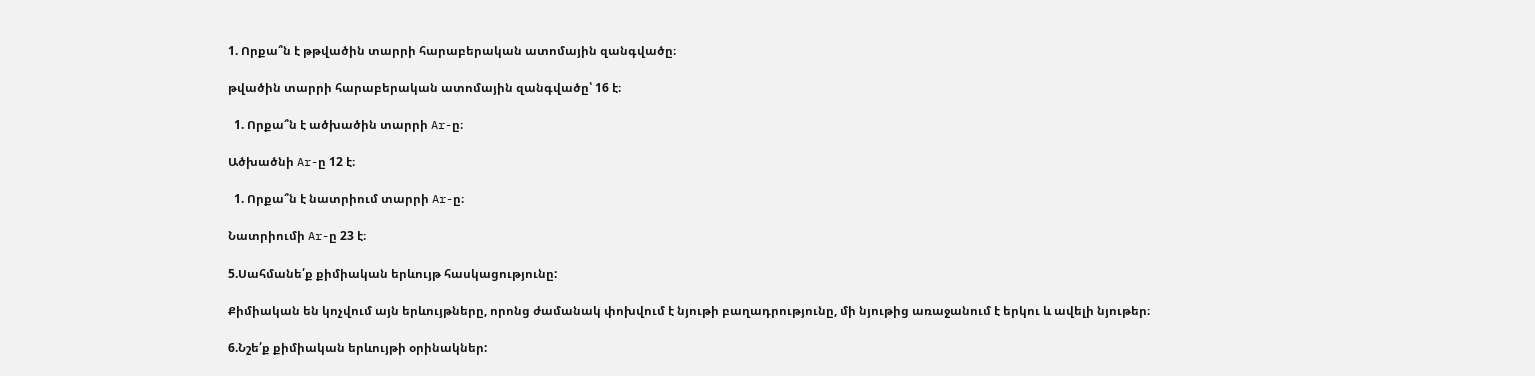1. Որքա՞ն է թթվածին տարրի հարաբերական ատոմային զանգվածը։

թվածին տարրի հարաբերական ատոմային զանգվածը՝ 16 է։

  1. Որքա՞ն է ածխածին տարրի Ar-ը։

Ածխածնի Ar-ը 12 է։

  1. Որքա՞ն է նատրիում տարրի Ar-ը։

Նատրիումի Ar-ը 23 է։

5.Սահմանե՛ք քիմիական երևույթ հասկացությունը:

Քիմիական են կոչվում այն երևույթները, որոնց ժամանակ փոխվում է նյութի բաղադրությունը, մի նյութից առաջանում է երկու և ավելի նյութեր։

6.Նշե՛ք քիմիական երևույթի օրինակներ: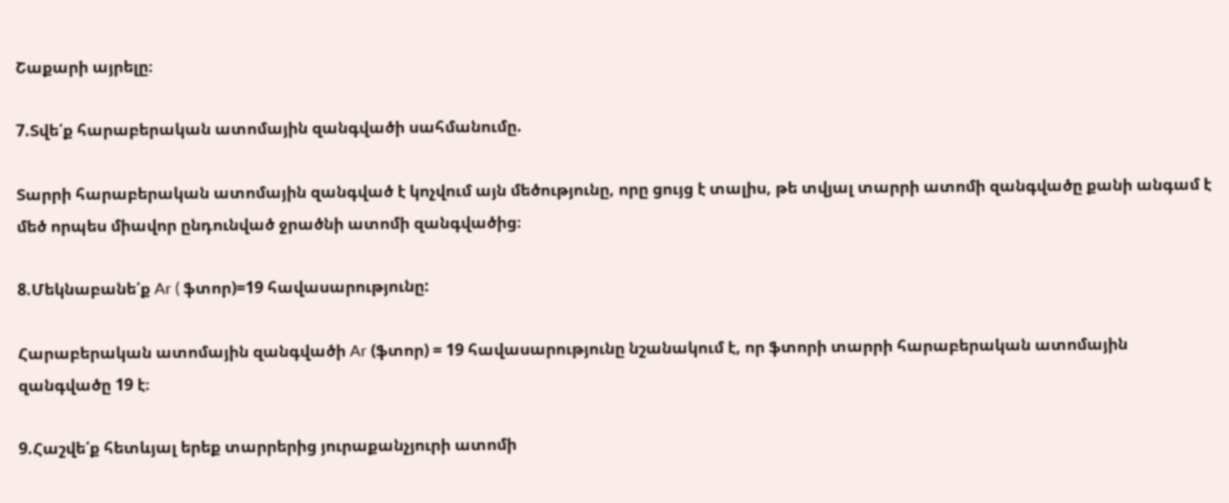Շաքարի այրելը։

7.Տվե՛ք հարաբերական ատոմային զանգվածի սահմանումը.

Տարրի հարաբերական ատոմային զանգված է կոչվում այն մեծությունը, որը ցույց է տալիս, թե տվյալ տարրի ատոմի զանգվածը քանի անգամ է մեծ որպես միավոր ընդունված ջրածնի ատոմի զանգվածից։

8.Մեկնաբանե՛ք Ar ( ֆտոր)=19 հավասարությունը:

Հարաբերական ատոմային զանգվածի Ar (ֆտոր) = 19 հավասարությունը նշանակում է, որ ֆտորի տարրի հարաբերական ատոմային զանգվածը 19 է։

9.Հաշվե՛ք հետևյալ երեք տարրերից յուրաքանչյուրի ատոմի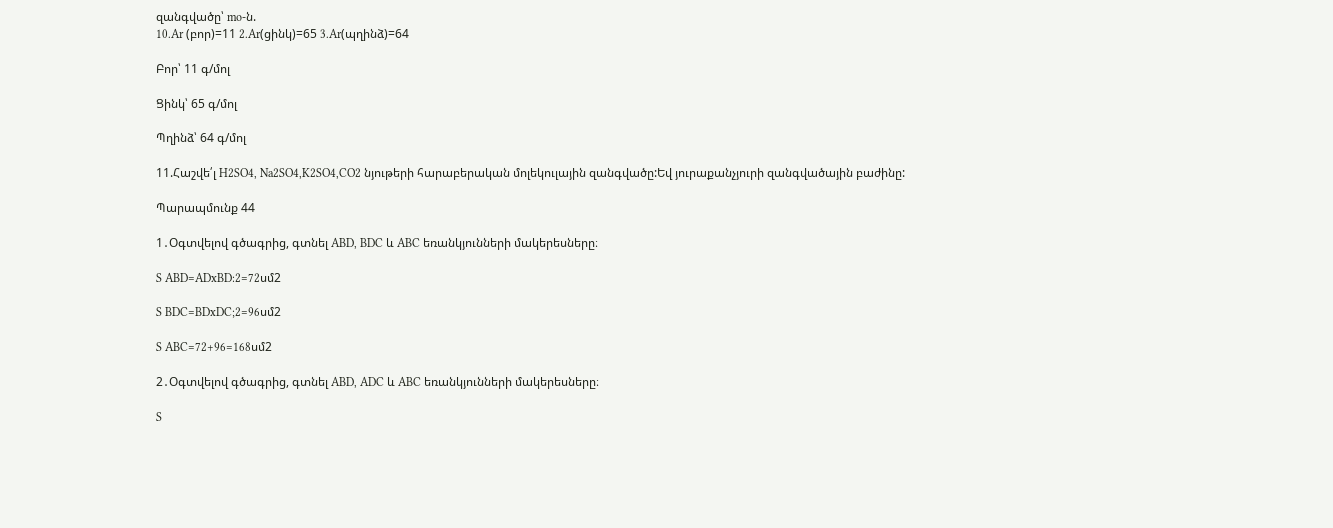զանգվածը՝ mo-ն.
10.Ar (բոր)=11 2.Ar(ցինկ)=65 3.Ar(պղինձ)=64

Բոր՝ 11 գ/մոլ

Ցինկ՝ 65 գ/մոլ

Պղինձ՝ 64 գ/մոլ

11.Հաշվե՛լ H2SO4, Na2SO4,K2SO4,CO2 նյութերի հարաբերական մոլեկուլային զանգվածը:Եվ յուրաքանչյուրի զանգվածային բաժինը:

Պարապմունք 44

1․Օգտվելով գծագրից, գտնել ABD, BDC և ABC եռանկյունների մակերեսները։

S ABD=ADxBD:2=72սմ2

S BDC=BDxDC;2=96սմ2

S ABC=72+96=168սմ2

2․Օգտվելով գծագրից, գտնել ABD, ADC և ABC եռանկյունների մակերեսները։

S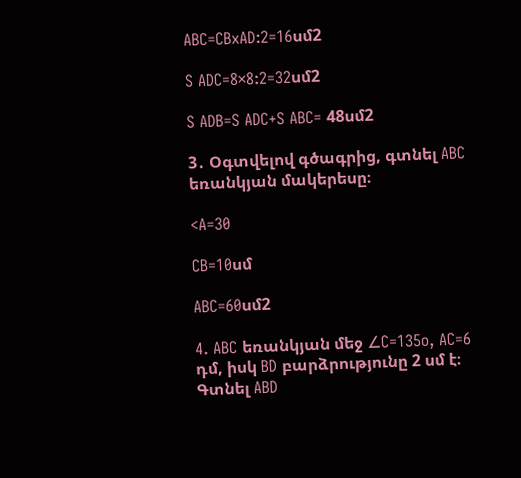ABC=CBxAD:2=16սմ2

S ADC=8×8:2=32սմ2

S ADB=S ADC+S ABC= 48սմ2

3․ Օգտվելով գծագրից, գտնել ABC եռանկյան մակերեսը։

<A=30

CB=10սմ

ABC=60սմ2

4. ABC եռանկյան մեջ ∠C=135o, AC=6 դմ, իսկ BD բարձրությունը 2 սմ է։ Գտնել ABD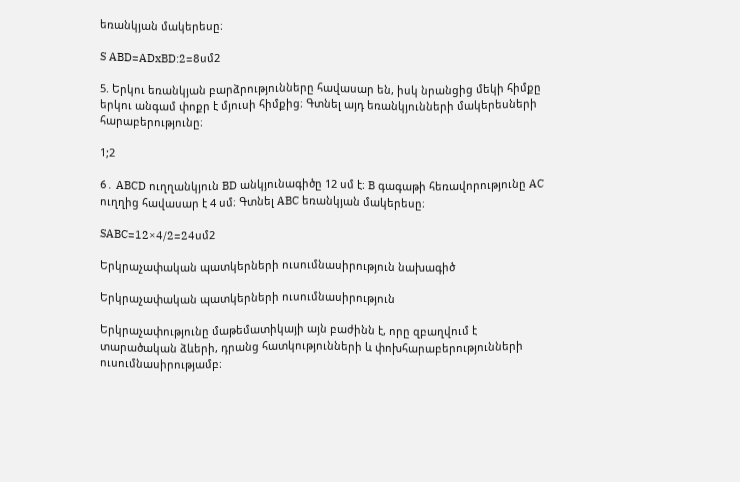եռանկյան մակերեսը։

S ABD=ADxBD:2=8սմ2

5. Երկու եռանկյան բարձրությունները հավասար են, իսկ նրանցից մեկի հիմքը երկու անգամ փոքր է մյուսի հիմքից։ Գտնել այդ եռանկյունների մակերեսների հարաբերությունը։

1;2

6․ ABCD ուղղանկյուն BD անկյունագիծը 12 սմ է։ B գագաթի հեռավորությունը AC ուղղից հավասար է 4 սմ։ Գտնել ABC եռանկյան մակերեսը։

SABC=12×4/2=24սմ2

Երկրաչափական պատկերների ուսումնասիրություն նախագիծ

Երկրաչափական պատկերների ուսումնասիրություն

Երկրաչափությունը մաթեմատիկայի այն բաժինն է, որը զբաղվում է տարածական ձևերի, դրանց հատկությունների և փոխհարաբերությունների ուսումնասիրությամբ։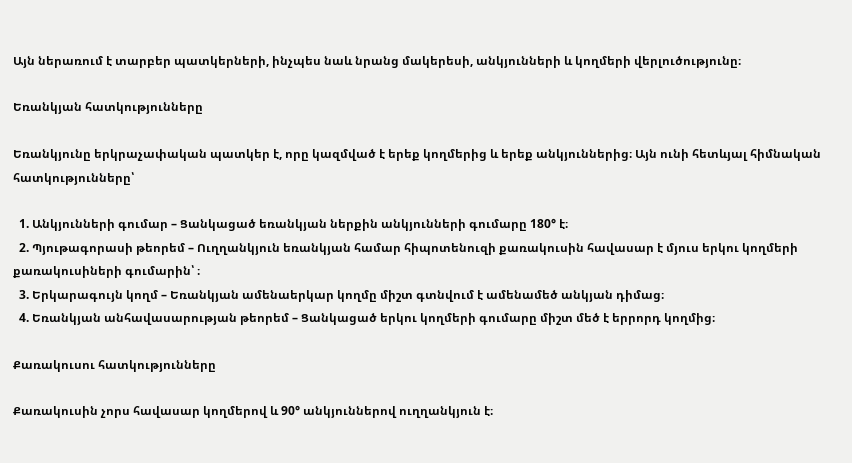Այն ներառում է տարբեր պատկերների, ինչպես նաև նրանց մակերեսի, անկյունների և կողմերի վերլուծությունը։

Եռանկյան հատկությունները

Եռանկյունը երկրաչափական պատկեր է, որը կազմված է երեք կողմերից և երեք անկյուններից։ Այն ունի հետևյալ հիմնական հատկությունները՝

  1. Անկյունների գումար – Ցանկացած եռանկյան ներքին անկյունների գումարը 180° է։
  2. Պյութագորասի թեորեմ – Ուղղանկյուն եռանկյան համար հիպոտենուզի քառակուսին հավասար է մյուս երկու կողմերի քառակուսիների գումարին՝ ։
  3. Երկարագույն կողմ – Եռանկյան ամենաերկար կողմը միշտ գտնվում է ամենամեծ անկյան դիմաց։
  4. Եռանկյան անհավասարության թեորեմ – Ցանկացած երկու կողմերի գումարը միշտ մեծ է երրորդ կողմից։

Քառակուսու հատկությունները

Քառակուսին չորս հավասար կողմերով և 90° անկյուններով ուղղանկյուն է։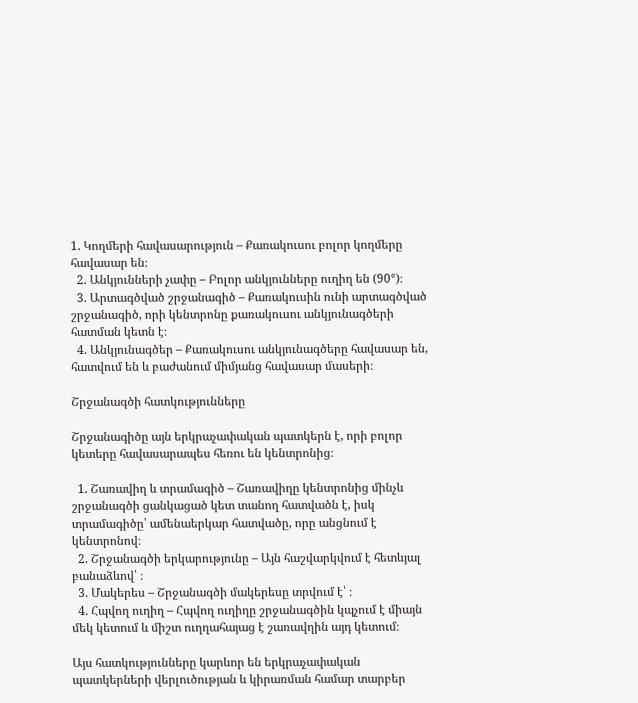1. Կողմերի հավասարություն – Քառակուսու բոլոր կողմերը հավասար են։
  2. Անկյունների չափը – Բոլոր անկյունները ուղիղ են (90°)։
  3. Արտագծված շրջանագիծ – Քառակուսին ունի արտագծված շրջանագիծ, որի կենտրոնը քառակուսու անկյունագծերի հատման կետն է։
  4. Անկյունագծեր – Քառակուսու անկյունագծերը հավասար են, հատվում են և բաժանում միմյանց հավասար մասերի։

Շրջանագծի հատկությունները

Շրջանագիծը այն երկրաչափական պատկերն է, որի բոլոր կետերը հավասարապես հեռու են կենտրոնից։

  1. Շառավիղ և տրամագիծ – Շառավիղը կենտրոնից մինչև շրջանագծի ցանկացած կետ տանող հատվածն է, իսկ տրամագիծը՝ ամենաերկար հատվածը, որը անցնում է կենտրոնով։
  2. Շրջանագծի երկարությունը – Այն հաշվարկվում է հետևյալ բանաձևով՝ ։
  3. Մակերես – Շրջանագծի մակերեսը տրվում է՝ ։
  4. Հպվող ուղիղ – Հպվող ուղիղը շրջանագծին կպչում է միայն մեկ կետում և միշտ ուղղահայաց է շառավղին այդ կետում։

Այս հատկությունները կարևոր են երկրաչափական պատկերների վերլուծության և կիրառման համար տարբեր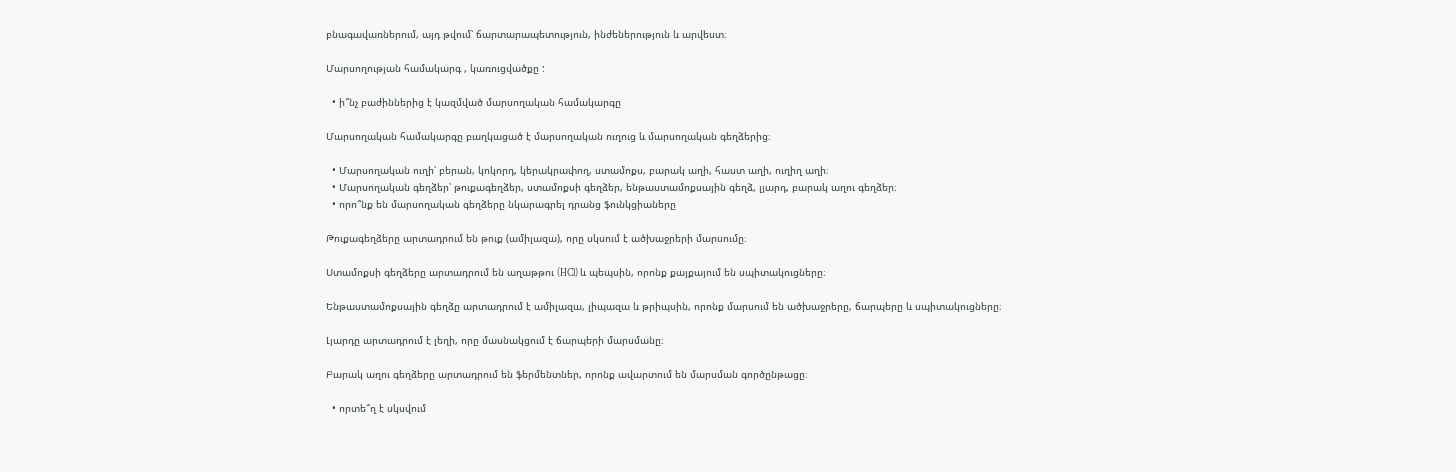բնագավառներում, այդ թվում՝ ճարտարապետություն, ինժեներություն և արվեստ։

Մարսողության համակարգ , կառուցվածքը :

  • ի՞նչ բաժիններից է կազմված մարսողական համակարգը

Մարսողական համակարգը բաղկացած է մարսողական ուղուց և մարսողական գեղձերից։

  • Մարսողական ուղի՝ բերան, կոկորդ, կերակրափող, ստամոքս, բարակ աղի, հաստ աղի, ուղիղ աղի։
  • Մարսողական գեղձեր՝ թուքագեղձեր, ստամոքսի գեղձեր, ենթաստամոքսային գեղձ, լյարդ, բարակ աղու գեղձեր։
  • որո՞նք են մարսողական գեղձերը նկարագրել դրանց ֆունկցիաները

Թուքագեղձերը արտադրում են թուք (ամիլազա), որը սկսում է ածխաջրերի մարսումը։

Ստամոքսի գեղձերը արտադրում են աղաթթու (HCl) և պեպսին, որոնք քայքայում են սպիտակուցները։

Ենթաստամոքսային գեղձը արտադրում է ամիլազա, լիպազա և թրիպսին, որոնք մարսում են ածխաջրերը, ճարպերը և սպիտակուցները։

Լյարդը արտադրում է լեղի, որը մասնակցում է ճարպերի մարսմանը։

Բարակ աղու գեղձերը արտադրում են ֆերմենտներ, որոնք ավարտում են մարսման գործընթացը։

  • որտե՞ղ է սկսվում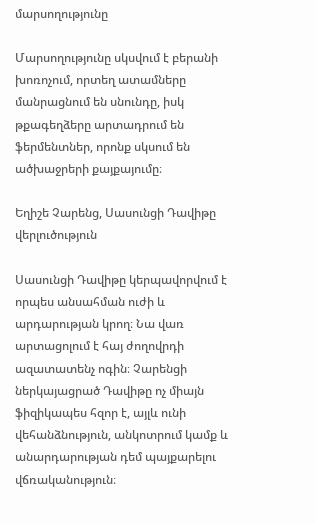մարսողությունը

Մարսողությունը սկսվում է բերանի խոռոչում, որտեղ ատամները մանրացնում են սնունդը, իսկ թքագեղձերը արտադրում են ֆերմենտներ, որոնք սկսում են ածխաջրերի քայքայումը։

Եղիշե Չարենց, Սասունցի Դավիթը վերլուծություն

Սասունցի Դավիթը կերպավորվում է որպես անսահման ուժի և արդարության կրող։ Նա վառ արտացոլում է հայ ժողովրդի ազատատենչ ոգին։ Չարենցի ներկայացրած Դավիթը ոչ միայն ֆիզիկապես հզոր է, այլև ունի վեհանձնություն, անկոտրում կամք և անարդարության դեմ պայքարելու վճռականություն։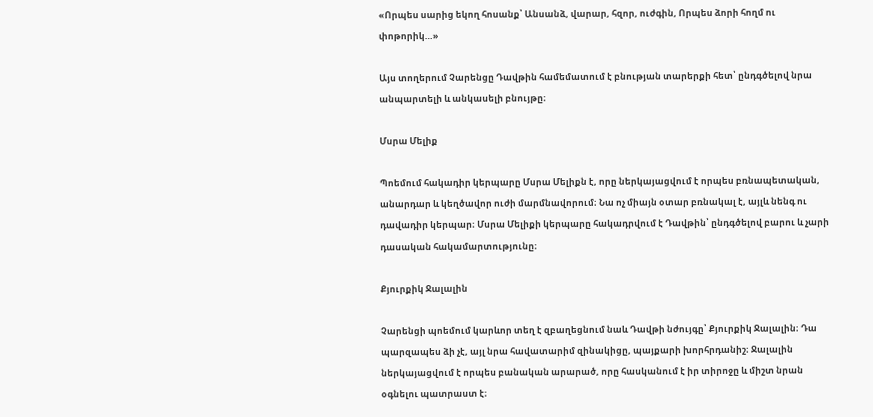«Որպես սարից եկող հոսանք՝ Անսանձ, վարար, հզոր, ուժգին, Որպես ձորի հողմ ու փոթորիկ…»

Այս տողերում Չարենցը Դավթին համեմատում է բնության տարերքի հետ՝ ընդգծելով նրա անպարտելի և անկասելի բնույթը։

Մսրա Մելիք

Պոեմում հակադիր կերպարը Մսրա Մելիքն է, որը ներկայացվում է որպես բռնապետական, անարդար և կեղծավոր ուժի մարմնավորում։ Նա ոչ միայն օտար բռնակալ է, այլև նենգ ու դավադիր կերպար։ Մսրա Մելիքի կերպարը հակադրվում է Դավթին՝ ընդգծելով բարու և չարի դասական հակամարտությունը։

Քյուրքիկ Ջալալին

Չարենցի պոեմում կարևոր տեղ է զբաղեցնում նաև Դավթի նժույգը՝ Քյուրքիկ Ջալալին։ Դա պարզապես ձի չէ, այլ նրա հավատարիմ զինակիցը, պայքարի խորհրդանիշ։ Ջալալին ներկայացվում է որպես բանական արարած, որը հասկանում է իր տիրոջը և միշտ նրան օգնելու պատրաստ է։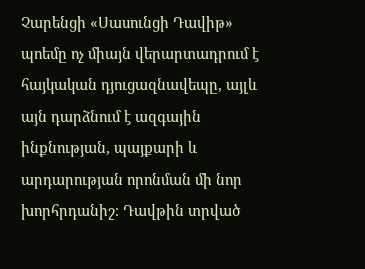Չարենցի «Սասունցի Դավիթ» պոեմը ոչ միայն վերարտադրում է հայկական դյուցազնավեպը, այլև այն դարձնում է ազգային ինքնության, պայքարի և արդարության որոնման մի նոր խորհրդանիշ։ Դավթին տրված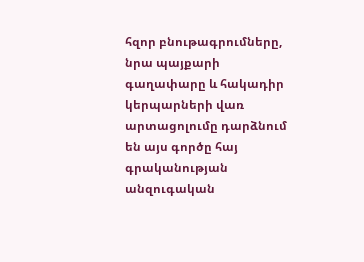հզոր բնութագրումները, նրա պայքարի գաղափարը և հակադիր կերպարների վառ արտացոլումը դարձնում են այս գործը հայ գրականության անզուգական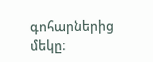գոհարներից մեկը։